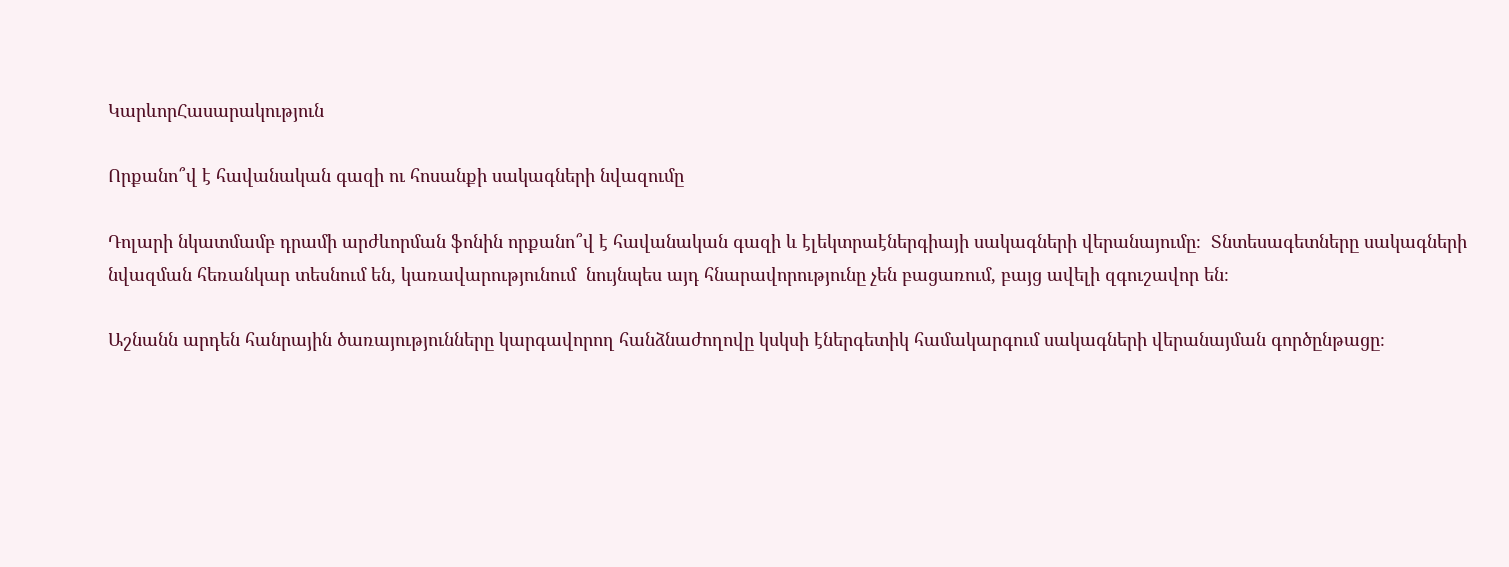ԿարևորՀասարակություն

Որքանո՞վ է հավանական գազի ու հոսանքի սակագների նվազումը

Դոլարի նկատմամբ դրամի արժևորման ֆոնին որքանո՞վ է հավանական գազի և էլեկտրաէներգիայի սակագների վերանայումը։  Տնտեսագետները սակագների նվազման հեռանկար տեսնում են, կառավարությունում  նույնպես այդ հնարավորությունը չեն բացառում, բայց ավելի զգուշավոր են։

Աշնանն արդեն հանրային ծառայությունները կարգավորող հանձնաժողովը կսկսի էներգետիկ համակարգում սակագների վերանայման գործընթացը։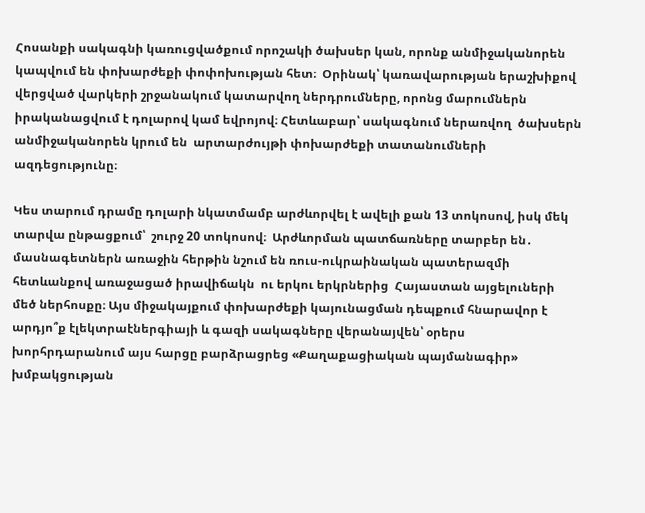Հոսանքի սակագնի կառուցվածքում որոշակի ծախսեր կան, որոնք անմիջականորեն կապվում են փոխարժեքի փոփոխության հետ։  Օրինակ՝ կառավարության երաշխիքով վերցված վարկերի շրջանակում կատարվող ներդրումները, որոնց մարումներն իրականացվում է դոլարով կամ եվրոյով։ Հետևաբար՝ սակագնում ներառվող  ծախսերն անմիջականորեն կրում են  արտարժույթի փոխարժեքի տատանումների  ազդեցությունը։

Կես տարում դրամը դոլարի նկատմամբ արժևորվել է ավելի քան 13 տոկոսով, իսկ մեկ տարվա ընթացքում՝  շուրջ 20 տոկոսով։  Արժևորման պատճառները տարբեր են․ մասնագետներն առաջին հերթին նշում են ռուս-ուկրաինական պատերազմի հետևանքով առաջացած իրավիճակն  ու երկու երկրներից  Հայաստան այցելուների մեծ ներհոսքը։ Այս միջակայքում փոխարժեքի կայունացման դեպքում հնարավոր է արդյո՞ք էլեկտրաէներգիայի և գազի սակագները վերանայվեն՝ օրերս խորհրդարանում այս հարցը բարձրացրեց «Քաղաքացիական պայմանագիր» խմբակցության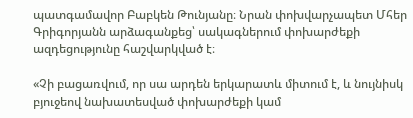պատգամավոր Բաբկեն Թունյանը։ Նրան փոխվարչապետ Մհեր Գրիգորյանն արձագանքեց՝ սակագներում փոխարժեքի ազդեցությունը հաշվարկված է։

«Չի բացառվում, որ սա արդեն երկարատև միտում է, և նույնիսկ բյուջեով նախատեսված փոխարժեքի կամ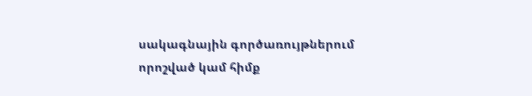սակագնային գործառույթներում որոշված կամ հիմք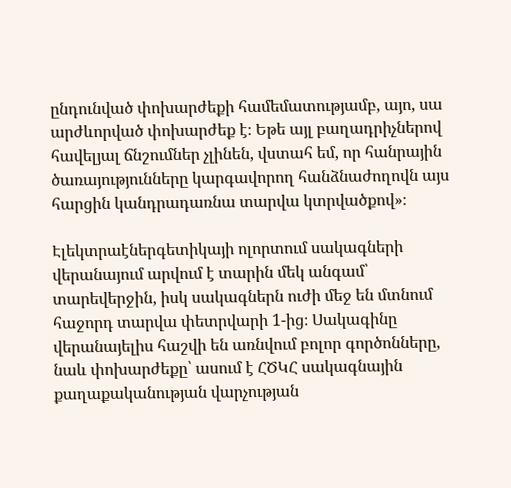ընդունված փոխարժեքի համեմատությամբ, այո, սա արժևորված փոխարժեք է։ Եթե այլ բաղադրիչներով հավելյալ ճնշումներ չլինեն, վստահ եմ, որ հանրային ծառայությունները կարգավորող հանձնաժողովն այս հարցին կանդրադառնա տարվա կտրվածքով»։

Էլեկտրաէներգետիկայի ոլորտում սակագների վերանայում արվում է տարին մեկ անգամ՝ տարեվերջին, իսկ սակագներն ուժի մեջ են մտնում հաջորդ տարվա փետրվարի 1-ից։ Սակագինը վերանայելիս հաշվի են առնվում բոլոր գործոնները,  նաև փոխարժեքը՝ ասում է ՀԾԿՀ սակագնային քաղաքականության վարչության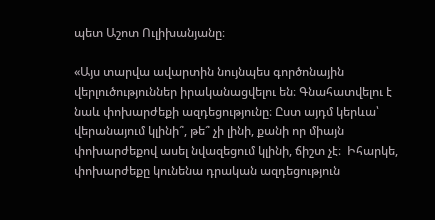պետ Աշոտ Ուլիխանյանը։

«Այս տարվա ավարտին նույնպես գործոնային վերլուծություններ իրականացվելու են։ Գնահատվելու է նաև փոխարժեքի ազդեցությունը։ Ըստ այդմ կերևա՝ վերանայում կլինի՞, թե՞ չի լինի, քանի որ միայն փոխարժեքով ասել նվազեցում կլինի, ճիշտ չէ։  Իհարկե, փոխարժեքը կունենա դրական ազդեցություն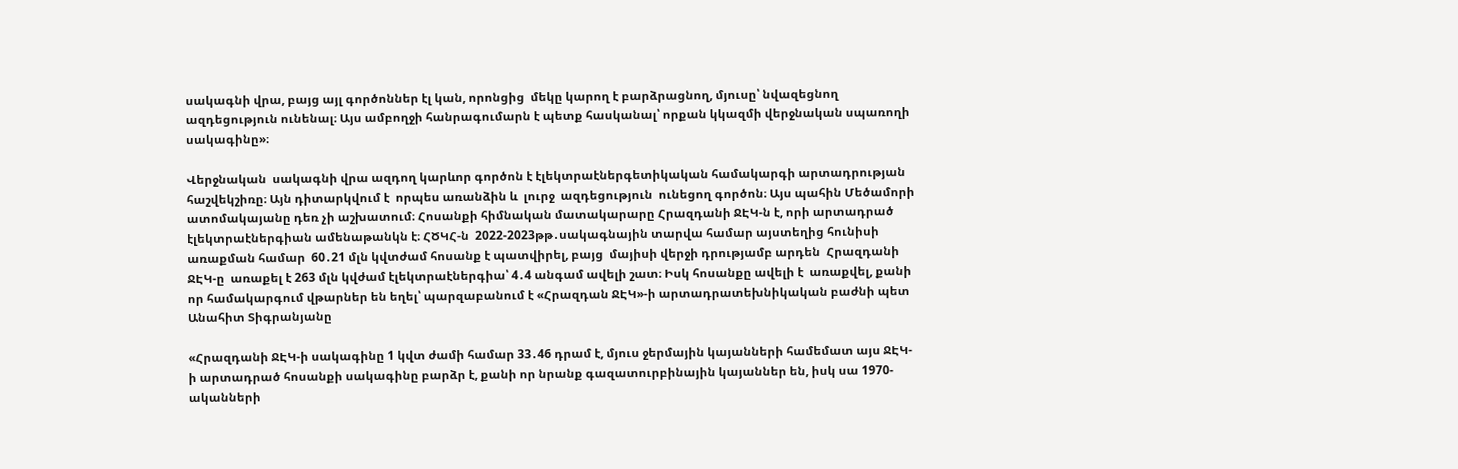սակագնի վրա, բայց այլ գործոններ էլ կան, որոնցից  մեկը կարող է բարձրացնող, մյուսը՝ նվազեցնող ազդեցություն ունենալ։ Այս ամբողջի հանրագումարն է պետք հասկանալ՝ որքան կկազմի վերջնական սպառողի սակագինը»։

Վերջնական  սակագնի վրա ազդող կարևոր գործոն է էլեկտրաէներգետիկական համակարգի արտադրության  հաշվեկշիռը։ Այն դիտարկվում է  որպես առանձին և  լուրջ  ազդեցություն  ունեցող գործոն։ Այս պահին Մեծամորի ատոմակայանը դեռ չի աշխատում։ Հոսանքի հիմնական մատակարարը Հրազդանի ՋԷԿ-ն է, որի արտադրած էլեկտրաէներգիան ամենաթանկն է։ ՀԾԿՀ-ն  2022-2023թթ․սակագնային տարվա համար այստեղից հունիսի առաքման համար  60․21 մլն կվտժամ հոսանք է պատվիրել, բայց  մայիսի վերջի դրությամբ արդեն  Հրազդանի ՋԷԿ-ը  առաքել է 263 մլն կվժամ էլեկտրաէներգիա՝ 4․4 անգամ ավելի շատ։ Իսկ հոսանքը ավելի է  առաքվել, քանի որ համակարգում վթարներ են եղել՝ պարզաբանում է «Հրազդան ՋԷԿ»-ի արտադրատեխնիկական բաժնի պետ Անահիտ Տիգրանյանը

«Հրազդանի ՋԷԿ-ի սակագինը 1 կվտ ժամի համար 33․46 դրամ է, մյուս ջերմային կայանների համեմատ այս ՋԷԿ-ի արտադրած հոսանքի սակագինը բարձր է, քանի որ նրանք գազատուրբինային կայաններ են, իսկ սա 1970-ականների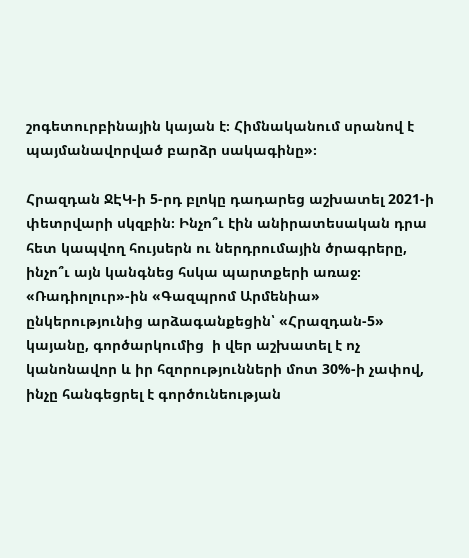շոգետուրբինային կայան է։ Հիմնականում սրանով է  պայմանավորված բարձր սակագինը»։

Հրազդան ՋԷԿ-ի 5-րդ բլոկը դադարեց աշխատել 2021-ի փետրվարի սկզբին։ Ինչո՞ւ էին անիրատեսական դրա հետ կապվող հույսերն ու ներդրումային ծրագրերը,  ինչո՞ւ այն կանգնեց հսկա պարտքերի առաջ։ «Ռադիոլուր»-ին «Գազպրոմ Արմենիա» ընկերությունից արձագանքեցին՝ «Հրազդան-5» կայանը, գործարկումից  ի վեր աշխատել է ոչ կանոնավոր և իր հզորությունների մոտ 30%-ի չափով, ինչը հանգեցրել է գործունեության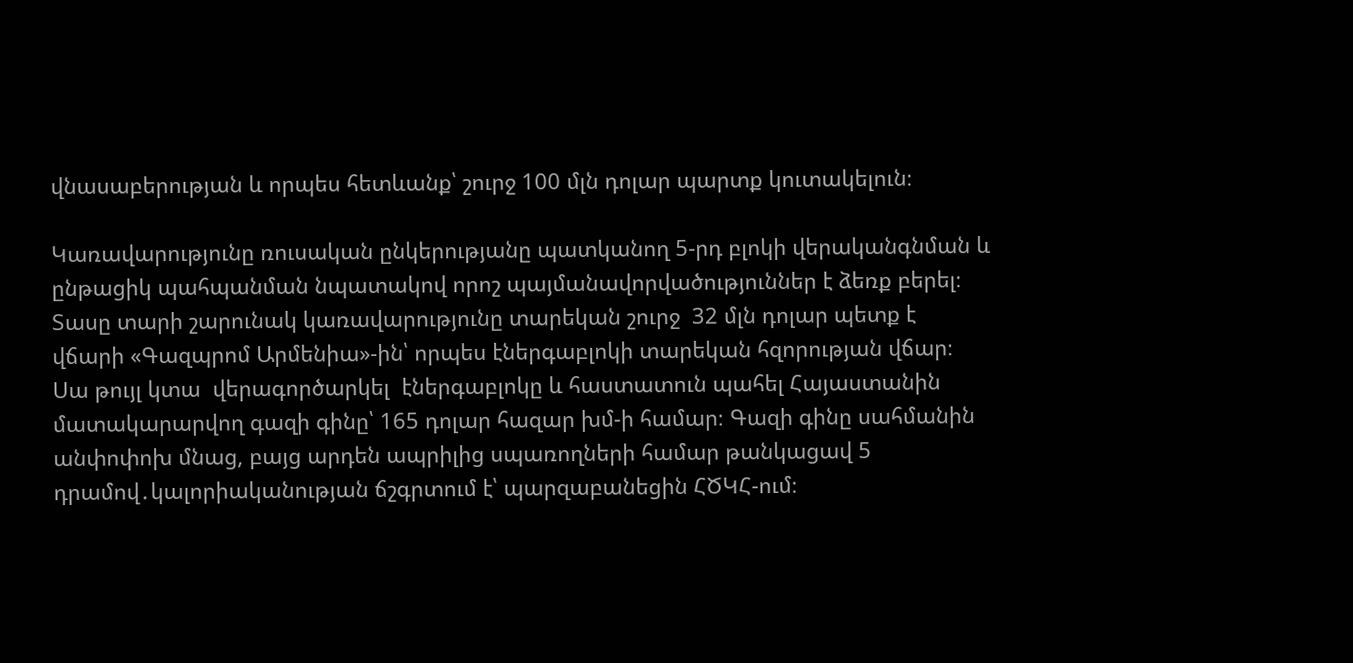վնասաբերության և որպես հետևանք՝ շուրջ 100 մլն դոլար պարտք կուտակելուն։

Կառավարությունը ռուսական ընկերությանը պատկանող 5-րդ բլոկի վերականգնման և ընթացիկ պահպանման նպատակով որոշ պայմանավորվածություններ է ձեռք բերել։ Տասը տարի շարունակ կառավարությունը տարեկան շուրջ  32 մլն դոլար պետք է վճարի «Գազպրոմ Արմենիա»-ին՝ որպես էներգաբլոկի տարեկան հզորության վճար։ Սա թույլ կտա  վերագործարկել  էներգաբլոկը և հաստատուն պահել Հայաստանին մատակարարվող գազի գինը՝ 165 դոլար հազար խմ-ի համար։ Գազի գինը սահմանին անփոփոխ մնաց, բայց արդեն ապրիլից սպառողների համար թանկացավ 5 դրամով․կալորիականության ճշգրտում է՝ պարզաբանեցին ՀԾԿՀ-ում։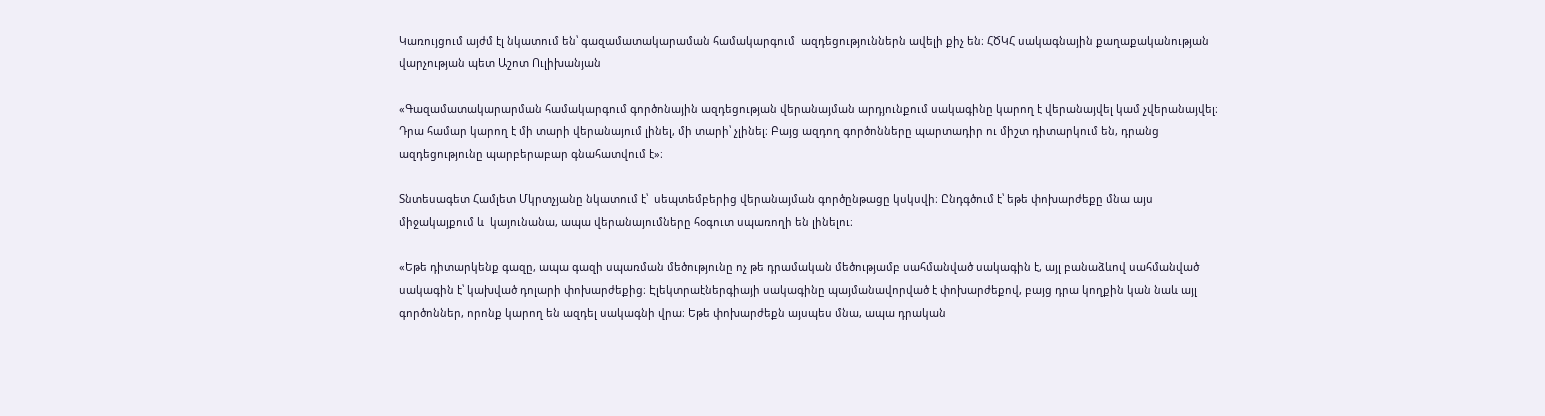Կառույցում այժմ էլ նկատում են՝ գազամատակարաման համակարգում  ազդեցություններն ավելի քիչ են։ ՀԾԿՀ սակագնային քաղաքականության վարչության պետ Աշոտ Ուլիխանյան

«Գազամատակարարման համակարգում գործոնային ազդեցության վերանայման արդյունքում սակագինը կարող է վերանայվել կամ չվերանայվել։ Դրա համար կարող է մի տարի վերանայում լինել, մի տարի՝ չլինել։ Բայց ազդող գործոնները պարտադիր ու միշտ դիտարկում են, դրանց ազդեցությունը պարբերաբար գնահատվում է»։

Տնտեսագետ Համլետ Մկրտչյանը նկատում է՝  սեպտեմբերից վերանայման գործընթացը կսկսվի։ Ընդգծում է՝ եթե փոխարժեքը մնա այս միջակայքում և  կայունանա, ապա վերանայումները հօգուտ սպառողի են լինելու։

«Եթե դիտարկենք գազը, ապա գազի սպառման մեծությունը ոչ թե դրամական մեծությամբ սահմանված սակագին է, այլ բանաձևով սահմանված սակագին է՝ կախված դոլարի փոխարժեքից։ Էլեկտրաէներգիայի սակագինը պայմանավորված է փոխարժեքով, բայց դրա կողքին կան նաև այլ գործոններ, որոնք կարող են ազդել սակագնի վրա։ Եթե փոխարժեքն այսպես մնա, ապա դրական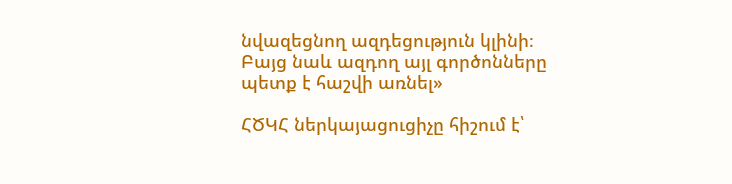նվազեցնող ազդեցություն կլինի։ Բայց նաև ազդող այլ գործոնները պետք է հաշվի առնել»

ՀԾԿՀ ներկայացուցիչը հիշում է՝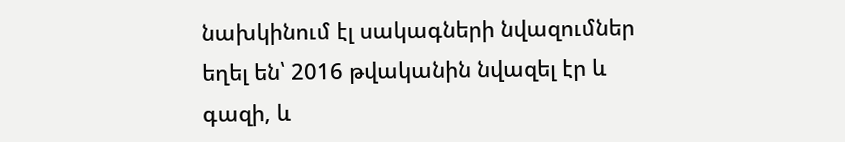նախկինում էլ սակագների նվազումներ եղել են՝ 2016 թվականին նվազել էր և գազի, և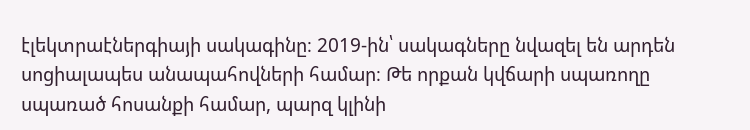էլեկտրաէներգիայի սակագինը։ 2019-ին՝ սակագները նվազել են արդեն սոցիալապես անապահովների համար։ Թե որքան կվճարի սպառողը սպառած հոսանքի համար, պարզ կլինի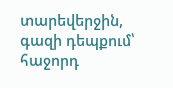տարեվերջին, գազի դեպքում՝ հաջորդ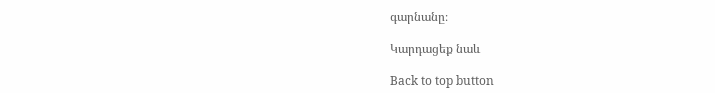գարնանը։

Կարդացեք նաև

Back to top button